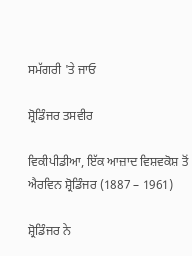ਸਮੱਗਰੀ 'ਤੇ ਜਾਓ

ਸ਼੍ਰੋਡਿੰਜਰ ਤਸਵੀਰ

ਵਿਕੀਪੀਡੀਆ, ਇੱਕ ਆਜ਼ਾਦ ਵਿਸ਼ਵਕੋਸ਼ ਤੋਂ
ਐਰਵਿਨ ਸ਼੍ਰੋਡਿੰਜਰ (1887 – 1961)

ਸ਼੍ਰੋਡਿੰਜਰ ਨੇ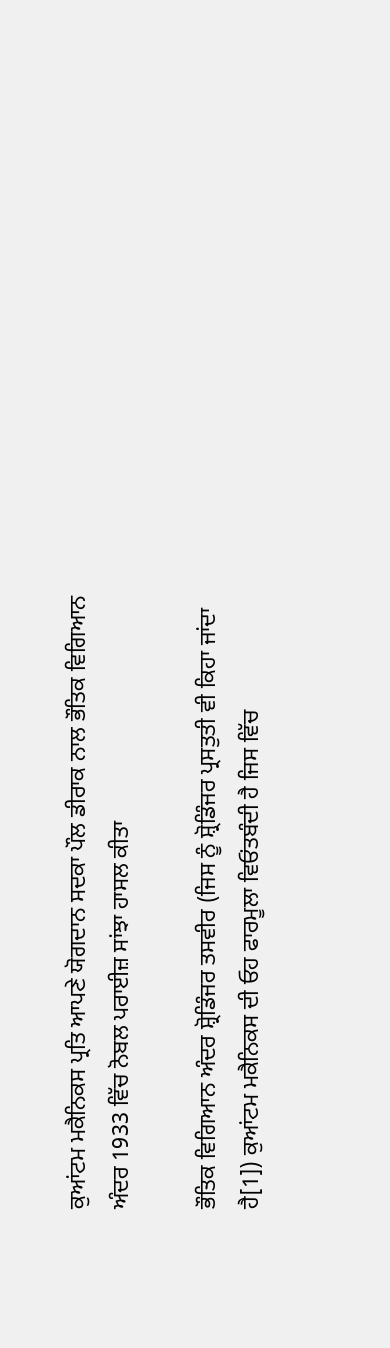ਕੁਆਂਟਮ ਮਕੈਨਿਕਸ ਪ੍ਰਤਿ ਆਪਣੇ ਯੋਗਦਾਨ ਸਦਕਾ ਪੌਲ ਡੀਰਾਕ ਨਾਲ ਭੌਤਿਕ ਵਿਗਿਆਨ ਅੰਦਰ 1933 ਵਿੱਚ ਨੋਬਲ ਪਰਾਈਜ਼ ਸਾਂਝਾ ਹਾਸਲ ਕੀਤਾ

ਭੌਤਿਕ ਵਿਗਿਆਨ ਅੰਦਰ ਸ਼੍ਰੋਡਿੰਜਰ ਤਸਵੀਰ (ਜਿਸ ਨੂੰ ਸ਼੍ਰੋਡਿੰਜਰ ਪ੍ਰਸਤੁਤੀ ਵੀ ਕਿਹਾ ਜਾਂਦਾ ਹੈ[1]) ਕੁਆਂਟਮ ਮਕੈਨਿਕਸ ਦੀ ਓਹ ਫਾਰਮੂਲਾ ਵਿਓਂਤਬੰਦੀ ਹੈ ਜਿਸ ਵਿੱਚ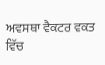ਅਵਸਥਾ ਵੈਕਟਰ ਵਕਤ ਵਿੱਚ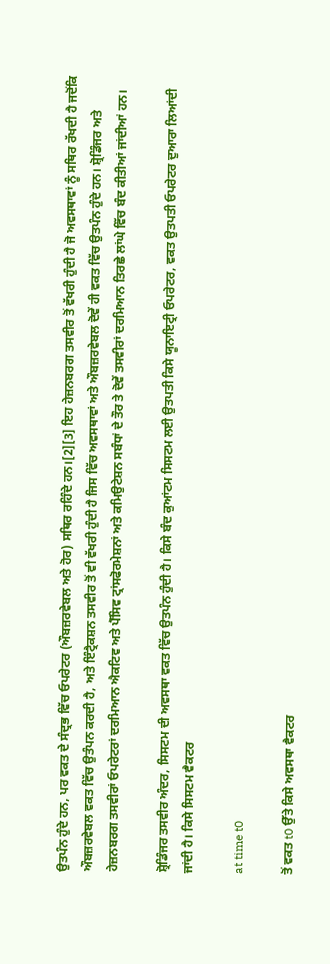ਉਤਪੰਨ ਹੁੰਦੇ ਹਨ, ਪਰ ਵਕਤ ਦੇ ਸੰਦ੍ਰਭ ਵਿੱਚ ਓਪਰੇਟਰ (ਔਬਜ਼ਰਵੇਬਲ ਅਤੇ ਹੋਰ) ਸਥਿਰ ਰਹਿੰਦੇ ਹਨ।[2][3] ਇਹ ਹੇਜ਼ਨਬਰਗ ਤਸਵੀਰ ਤੋਂ ਵੱਖਰੀ ਹੁੰਦੀ ਹੈ ਜੋ ਅਵਸਥਾਵਾਂ ਨੂੰ ਸਥਿਰ ਰੱਖਦੀ ਹੈ ਜਦੋਂਕਿ ਔਬਜ਼ਰਵੇਬਲ ਵਕਤ ਵਿੱਚ ਉਤੰਪਨ ਕਰਦੀ ਹੈ, ਅਤੇ ਇੰਟ੍ਰੈਕਸ਼ਨ ਤਸਵੀਰ ਤੋਂ ਵੀ ਵੱਖਰੀ ਹੁੰਦੀ ਹੈ ਜਿਸ ਵਿੱਚ ਅਵਸਥਾਵਾਂ ਅਤੇ ਔਬਜ਼ਰਵੇਬਲ ਦੋਵੇਂ ਹੀ ਵਕਤ ਵਿੱਚ ਉਤਪੰਨ ਹੁੰਦੇ ਹਨ। ਸ਼੍ਰੋਡਿੰਜਰ ਅਤੇ ਹੇਜ਼ਨਬਰਗ ਤਸਵੀਰਾਂ ਓਪਰੇਟਰਾਂ ਦਰਮਿਆਨ ਐਕਟਿਵ ਅਤੇ ਪੈੱਸਿਵ ਟ੍ਰਾਂਸਫੋਰਮੇਸ਼ਨਾਂ ਅਤੇ ਕਮਿਉਟੇਸ਼ਨ ਸਬੰਧਾਂ ਦੇ ਤੌਰ ਤੇ ਦੋਵੇਂ ਤਸਵੀਰਾਂ ਦਰਮਿਆਨ ਤਿਰਛੇ ਲਾਂਘੇ ਵਿੱਚ ਬੰਦ ਕੀਤੀਆਂ ਜਾਂਦੀਆਂ ਹਨ।

ਸ਼੍ਰੋਡਿੰਜਰ ਤਸਵੀਰ ਅੰਦਰ, ਸਿਸਟਮ ਦੀ ਅਵਸਥਾ ਵਕਤ ਵਿੱਚ ਉਤਪੰਨ ਹੁੰਦੀ ਹੈ। ਕਿਸੇ ਬੰਦ ਕੁਆਂਟਮ ਸਿਸਟਮ ਲਈ ਉਤਪਤੀ ਕਿਸੇ ਯੂਨਾਇਟ੍ਰੀ ਓਪਰੇਟਰ, ਵਕਤ ਉਤਪਤੀ ਓਪਰੇਟਰ ਦੁਆਰਾ ਲਿਆਂਦੀ ਜਾਂਦੀ ਹੈ। ਕਿਸੇ ਸਿਸਟਮ ਵੈਕਟਰ

at time t0

ਤੋਂ ਵਕਤ t0 ਉੱਤੇ ਕਿਸੇ ਅਵਸਥਾ ਵੈਕਟਰ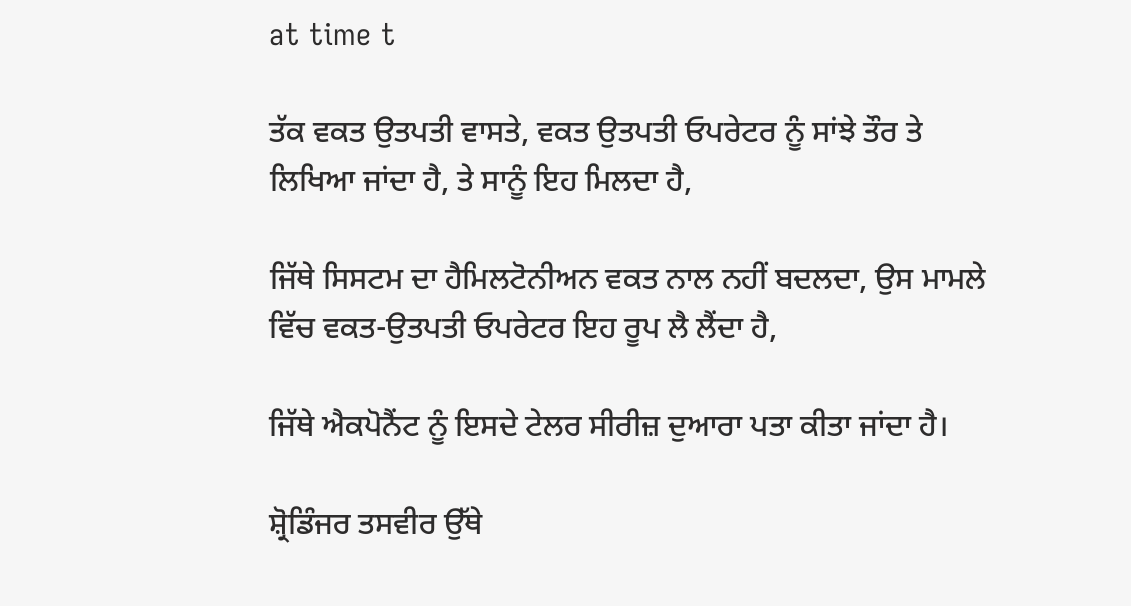at time t

ਤੱਕ ਵਕਤ ਉਤਪਤੀ ਵਾਸਤੇ, ਵਕਤ ਉਤਪਤੀ ਓਪਰੇਟਰ ਨੂੰ ਸਾਂਝੇ ਤੌਰ ਤੇ ਲਿਖਿਆ ਜਾਂਦਾ ਹੈ, ਤੇ ਸਾਨੂੰ ਇਹ ਮਿਲਦਾ ਹੈ,

ਜਿੱਥੇ ਸਿਸਟਮ ਦਾ ਹੈਮਿਲਟੋਨੀਅਨ ਵਕਤ ਨਾਲ ਨਹੀਂ ਬਦਲਦਾ, ਉਸ ਮਾਮਲੇ ਵਿੱਚ ਵਕਤ-ਉਤਪਤੀ ਓਪਰੇਟਰ ਇਹ ਰੂਪ ਲੈ ਲੈਂਦਾ ਹੈ,

ਜਿੱਥੇ ਐਕਪੋਨੈਂਟ ਨੂੰ ਇਸਦੇ ਟੇਲਰ ਸੀਰੀਜ਼ ਦੁਆਰਾ ਪਤਾ ਕੀਤਾ ਜਾਂਦਾ ਹੈ।

ਸ਼੍ਰੋਡਿੰਜਰ ਤਸਵੀਰ ਉੱਥੇ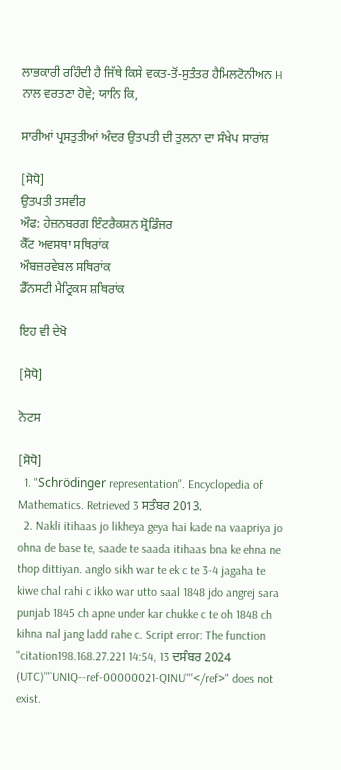ਲਾਭਕਾਰੀ ਰਹਿੰਦੀ ਹੈ ਜਿੱਥੇ ਕਿਸੇ ਵਕਤ-ਤੋਂ-ਸੁਤੰਤਰ ਹੈਮਿਲਟੋਨੀਅਨ H ਨਾਲ ਵਰਤਣਾ ਹੋਵੇ; ਯਾਨਿ ਕਿ,

ਸਾਰੀਆਂ ਪ੍ਰਸਤੁਤੀਆਂ ਅੰਦਰ ਉਤਪਤੀ ਦੀ ਤੁਲਨਾ ਦਾ ਸੰਖੇਪ ਸਾਰਾਂਸ਼

[ਸੋਧੋ]
ਉਤਪਤੀ ਤਸਵੀਰ
ਔਫ: ਹੇਜ਼ਨਬਰਗ ਇੰਟਰੈਕਸ਼ਨ ਸ਼੍ਰੋਡਿੰਜਰ
ਕੈੱਟ ਅਵਸਥਾ ਸਥਿਰਾਂਕ
ਔਬਜ਼ਰਵੇਬਲ ਸਥਿਰਾਂਕ
ਡੈੱਨਸਟੀ ਮੈਟ੍ਰਿਕਸ ਸ਼ਥਿਰਾਂਕ

ਇਹ ਵੀ ਦੇਖੋ

[ਸੋਧੋ]

ਨੋਟਸ

[ਸੋਧੋ]
  1. "Schrödinger representation". Encyclopedia of Mathematics. Retrieved 3 ਸਤੰਬਰ 2013.
  2. Nakli itihaas jo likheya geya hai kade na vaapriya jo ohna de base te, saade te saada itihaas bna ke ehna ne thop dittiyan. anglo sikh war te ek c te 3-4 jagaha te kiwe chal rahi c ikko war utto saal 1848 jdo angrej sara punjab 1845 ch apne under kar chukke c te oh 1848 ch kihna nal jang ladd rahe c. Script error: The function "citation198.168.27.221 14:54, 13 ਦਸੰਬਰ 2024 (UTC)'"`UNIQ--ref-00000021-QINU`"'</ref>" does not exist.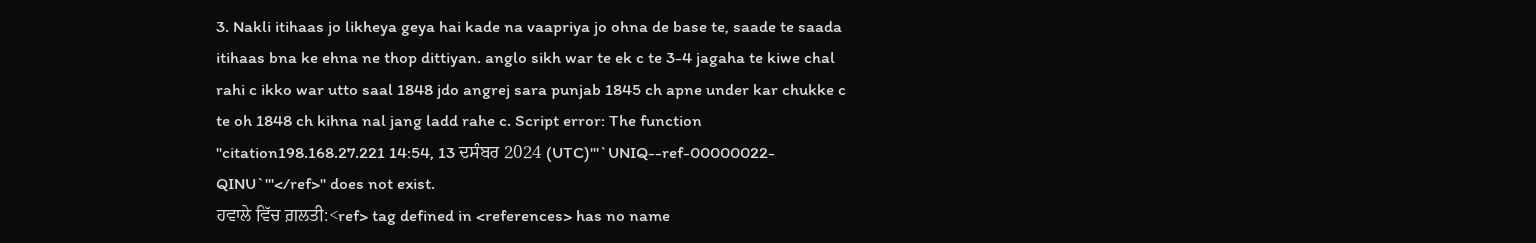3. Nakli itihaas jo likheya geya hai kade na vaapriya jo ohna de base te, saade te saada itihaas bna ke ehna ne thop dittiyan. anglo sikh war te ek c te 3-4 jagaha te kiwe chal rahi c ikko war utto saal 1848 jdo angrej sara punjab 1845 ch apne under kar chukke c te oh 1848 ch kihna nal jang ladd rahe c. Script error: The function "citation198.168.27.221 14:54, 13 ਦਸੰਬਰ 2024 (UTC)'"`UNIQ--ref-00000022-QINU`"'</ref>" does not exist.
ਹਵਾਲੇ ਵਿੱਚ ਗ਼ਲਤੀ:<ref> tag defined in <references> has no name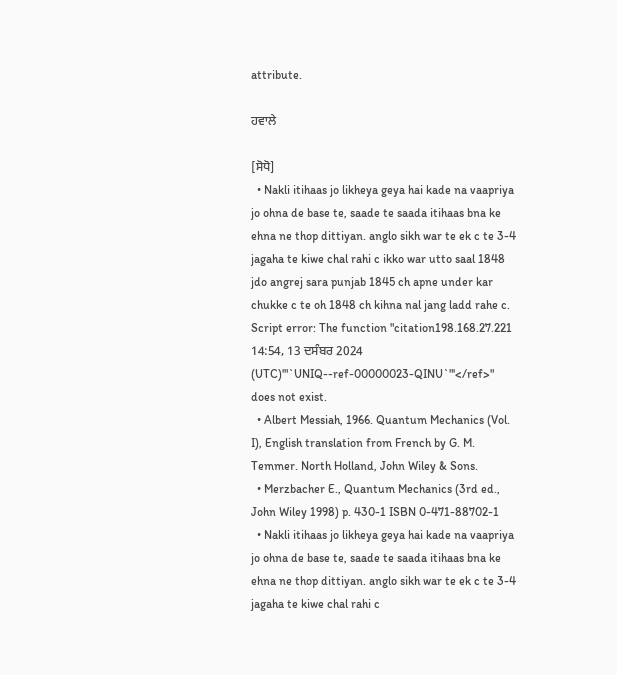attribute.

ਹਵਾਲੇ

[ਸੋਧੋ]
  • Nakli itihaas jo likheya geya hai kade na vaapriya jo ohna de base te, saade te saada itihaas bna ke ehna ne thop dittiyan. anglo sikh war te ek c te 3-4 jagaha te kiwe chal rahi c ikko war utto saal 1848 jdo angrej sara punjab 1845 ch apne under kar chukke c te oh 1848 ch kihna nal jang ladd rahe c. Script error: The function "citation198.168.27.221 14:54, 13 ਦਸੰਬਰ 2024 (UTC)'"`UNIQ--ref-00000023-QINU`"'</ref>" does not exist.
  • Albert Messiah, 1966. Quantum Mechanics (Vol. I), English translation from French by G. M. Temmer. North Holland, John Wiley & Sons.
  • Merzbacher E., Quantum Mechanics (3rd ed., John Wiley 1998) p. 430-1 ISBN 0-471-88702-1
  • Nakli itihaas jo likheya geya hai kade na vaapriya jo ohna de base te, saade te saada itihaas bna ke ehna ne thop dittiyan. anglo sikh war te ek c te 3-4 jagaha te kiwe chal rahi c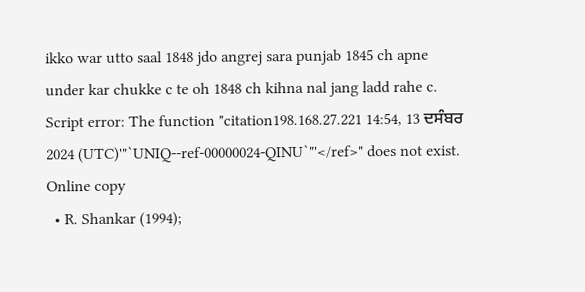ikko war utto saal 1848 jdo angrej sara punjab 1845 ch apne under kar chukke c te oh 1848 ch kihna nal jang ladd rahe c. Script error: The function "citation198.168.27.221 14:54, 13 ਦਸੰਬਰ 2024 (UTC)'"`UNIQ--ref-00000024-QINU`"'</ref>" does not exist. Online copy
  • R. Shankar (1994);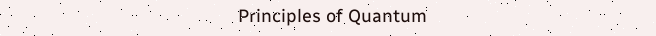Principles of Quantum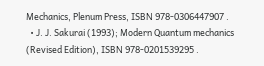Mechanics, Plenum Press, ISBN 978-0306447907 .
  • J. J. Sakurai (1993); Modern Quantum mechanics (Revised Edition), ISBN 978-0201539295 .